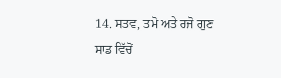14. ਸਤਵ, ਤਮੋ ਅਤੇ ਰਜੋ ਗੁਣ
ਸਾਡ ਵਿੱਚੋਂ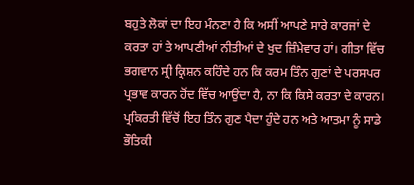ਬਹੁਤੇ ਲੋਕਾਂ ਦਾ ਇਹ ਮੰਨਣਾ ਹੈ ਕਿ ਅਸੀਂ ਆਪਣੇ ਸਾਰੇ ਕਾਰਜਾਂ ਦੇ ਕਰਤਾ ਹਾਂ ਤੇ ਆਪਣੀਆਂ ਨੀਤੀਆਂ ਦੇ ਖੁਦ ਜ਼ਿੰਮੇਵਾਰ ਹਾਂ। ਗੀਤਾ ਵਿੱਚ ਭਗਵਾਨ ਸ੍ਰੀ ਕ੍ਰਿਸ਼ਨ ਕਹਿੰਦੇ ਹਨ ਕਿ ਕਰਮ ਤਿੰਨ ਗੁਣਾਂ ਦੇ ਪਰਸਪਰ ਪ੍ਰਭਾਵ ਕਾਰਨ ਹੋਂਦ ਵਿੱਚ ਆਉਂਦਾ ਹੈ, ਨਾ ਕਿ ਕਿਸੇ ਕਰਤਾ ਦੇ ਕਾਰਨ। ਪ੍ਰਕਿਰਤੀ ਵਿੱਚੋਂ ਇਹ ਤਿੰਨ ਗੁਣ ਪੈਦਾ ਹੁੰਦੇ ਹਨ ਅਤੇ ਆਤਮਾ ਨੂੰ ਸਾਡੇ ਭੌਤਿਕੀ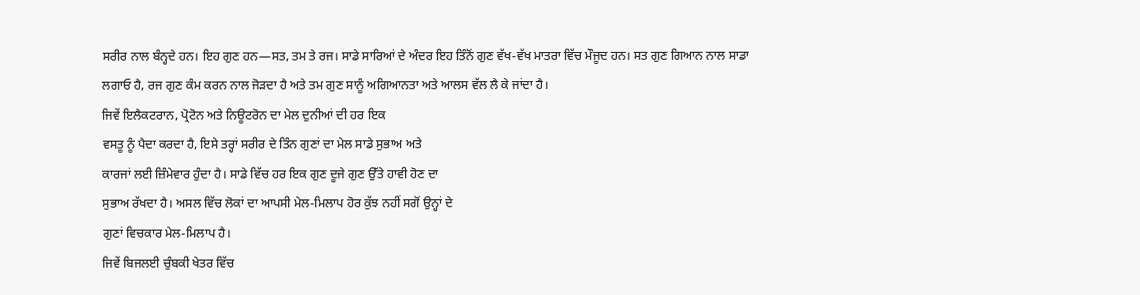ਸਰੀਰ ਨਾਲ ਬੰਨ੍ਹਦੇ ਹਨ। ਇਹ ਗੁਣ ਹਨ—ਸਤ, ਤਮ ਤੇ ਰਜ। ਸਾਡੇ ਸਾਰਿਆਂ ਦੇ ਅੰਦਰ ਇਹ ਤਿੰਨੋਂ ਗੁਣ ਵੱਖ-ਵੱਖ ਮਾਤਰਾ ਵਿੱਚ ਮੌਜੂਦ ਹਨ। ਸਤ ਗੁਣ ਗਿਆਨ ਨਾਲ ਸਾਡਾ ਲਗਾਓ ਹੈ, ਰਜ ਗੁਣ ਕੰਮ ਕਰਨ ਨਾਲ ਜੋੜਦਾ ਹੈ ਅਤੇ ਤਮ ਗੁਣ ਸਾਨੂੰ ਅਗਿਆਨਤਾ ਅਤੇ ਆਲਸ ਵੱਲ ਲੈ ਕੇ ਜਾਂਦਾ ਹੈ।
ਜਿਵੇਂ ਇਲੈਕਟਰਾਨ, ਪ੍ਰੋਟੋਨ ਅਤੇ ਨਿਊਟਰੋਨ ਦਾ ਮੇਲ ਦੁਨੀਆਂ ਦੀ ਹਰ ਇਕ
ਵਸਤੂ ਨੂੰ ਪੈਦਾ ਕਰਦਾ ਹੈ, ਇਸੇ ਤਰ੍ਹਾਂ ਸਰੀਰ ਦੇ ਤਿੰਨ ਗੁਣਾਂ ਦਾ ਮੇਲ ਸਾਡੇ ਸੁਭਾਅ ਅਤੇ
ਕਾਰਜਾਂ ਲਈ ਜ਼ਿੰਮੇਵਾਰ ਹੁੰਦਾ ਹੈ। ਸਾਡੇ ਵਿੱਚ ਹਰ ਇਕ ਗੁਣ ਦੂਜੇ ਗੁਣ ਉੱਤੇ ਹਾਵੀ ਹੋਣ ਦਾ
ਸੁਭਾਅ ਰੱਖਦਾ ਹੈ। ਅਸਲ ਵਿੱਚ ਲੋਕਾਂ ਦਾ ਆਪਸੀ ਮੇਲ-ਮਿਲਾਪ ਹੋਰ ਕੁੱਝ ਨਹੀਂ ਸਗੋਂ ਉਨ੍ਹਾਂ ਦੇ
ਗੁਣਾਂ ਵਿਚਕਾਰ ਮੇਲ-ਮਿਲਾਪ ਹੈ।
ਜਿਵੇਂ ਬਿਜਲਈ ਚੁੰਬਕੀ ਖੇਤਰ ਵਿੱਚ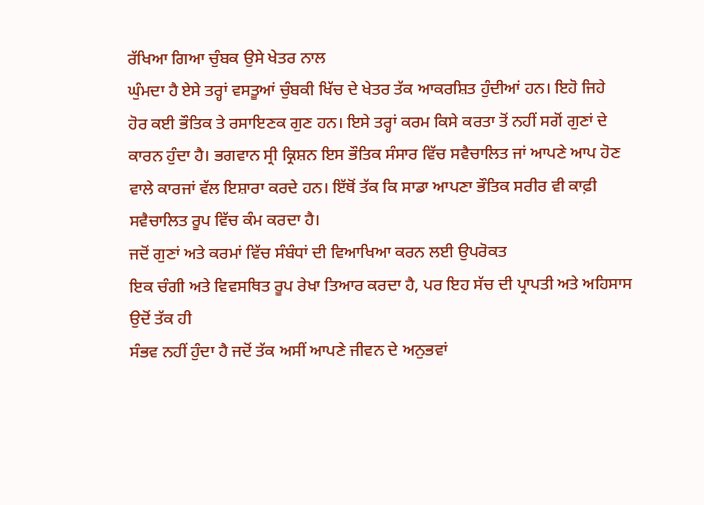ਰੱਖਿਆ ਗਿਆ ਚੁੰਬਕ ਉਸੇ ਖੇਤਰ ਨਾਲ
ਘੁੰਮਦਾ ਹੈ ਏਸੇ ਤਰ੍ਹਾਂ ਵਸਤੂਆਂ ਚੁੰਬਕੀ ਖਿੱਚ ਦੇ ਖੇਤਰ ਤੱਕ ਆਕਰਸ਼ਿਤ ਹੁੰਦੀਆਂ ਹਨ। ਇਹੋ ਜਿਹੇ
ਹੋਰ ਕਈ ਭੌਤਿਕ ਤੇ ਰਸਾਇਣਕ ਗੁਣ ਹਨ। ਇਸੇ ਤਰ੍ਹਾਂ ਕਰਮ ਕਿਸੇ ਕਰਤਾ ਤੋਂ ਨਹੀਂ ਸਗੋਂ ਗੁਣਾਂ ਦੇ
ਕਾਰਨ ਹੁੰਦਾ ਹੈ। ਭਗਵਾਨ ਸ੍ਰੀ ਕ੍ਰਿਸ਼ਨ ਇਸ ਭੌਤਿਕ ਸੰਸਾਰ ਵਿੱਚ ਸਵੈਚਾਲਿਤ ਜਾਂ ਆਪਣੇ ਆਪ ਹੋਣ
ਵਾਲੇ ਕਾਰਜਾਂ ਵੱਲ ਇਸ਼ਾਰਾ ਕਰਦੇ ਹਨ। ਇੱਥੋਂ ਤੱਕ ਕਿ ਸਾਡਾ ਆਪਣਾ ਭੌਤਿਕ ਸਰੀਰ ਵੀ ਕਾਫ਼ੀ
ਸਵੈਚਾਲਿਤ ਰੂਪ ਵਿੱਚ ਕੰਮ ਕਰਦਾ ਹੈ।
ਜਦੋਂ ਗੁਣਾਂ ਅਤੇ ਕਰਮਾਂ ਵਿੱਚ ਸੰਬੰਧਾਂ ਦੀ ਵਿਆਖਿਆ ਕਰਨ ਲਈ ਉਪਰੋਕਤ
ਇਕ ਚੰਗੀ ਅਤੇ ਵਿਵਸਥਿਤ ਰੂਪ ਰੇਖਾ ਤਿਆਰ ਕਰਦਾ ਹੈ, ਪਰ ਇਹ ਸੱਚ ਦੀ ਪ੍ਰਾਪਤੀ ਅਤੇ ਅਹਿਸਾਸ ਉਦੋਂ ਤੱਕ ਹੀ
ਸੰਭਵ ਨਹੀਂ ਹੁੰਦਾ ਹੈ ਜਦੋਂ ਤੱਕ ਅਸੀਂ ਆਪਣੇ ਜੀਵਨ ਦੇ ਅਨੁਭਵਾਂ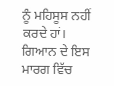ਨੂੰ ਮਹਿਸੂਸ ਨਹੀਂ ਕਰਦੇ ਹਾਂ।
ਗਿਆਨ ਦੇ ਇਸ ਮਾਰਗ ਵਿੱਚ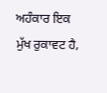ਅਹੰਕਾਰ ਇਕ ਮੁੱਖ ਰੁਕਾਵਟ ਹੈ,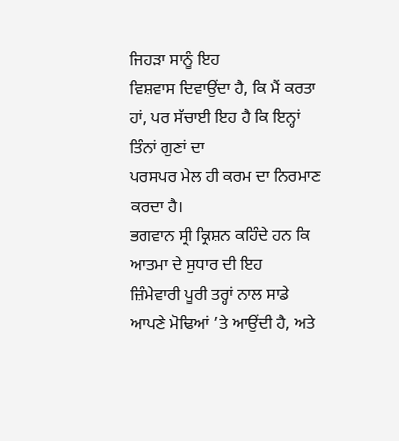ਜਿਹੜਾ ਸਾਨੂੰ ਇਹ
ਵਿਸ਼ਵਾਸ ਦਿਵਾਉਂਦਾ ਹੈ, ਕਿ ਮੈਂ ਕਰਤਾ ਹਾਂ, ਪਰ ਸੱਚਾਈ ਇਹ ਹੈ ਕਿ ਇਨ੍ਹਾਂ ਤਿੰਨਾਂ ਗੁਣਾਂ ਦਾ
ਪਰਸਪਰ ਮੇਲ ਹੀ ਕਰਮ ਦਾ ਨਿਰਮਾਣ ਕਰਦਾ ਹੈ।
ਭਗਵਾਨ ਸ੍ਰੀ ਕ੍ਰਿਸ਼ਨ ਕਹਿੰਦੇ ਹਨ ਕਿ ਆਤਮਾ ਦੇ ਸੁਧਾਰ ਦੀ ਇਹ
ਜ਼ਿੰਮੇਵਾਰੀ ਪੂਰੀ ਤਰ੍ਹਾਂ ਨਾਲ ਸਾਡੇ ਆਪਣੇ ਮੋਢਿਆਂ ’ਤੇ ਆਉਂਦੀ ਹੈ, ਅਤੇ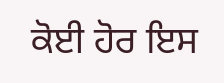ਕੋਈ ਹੋਰ ਇਸ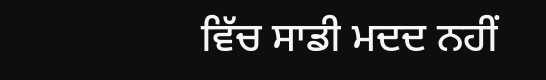ਵਿੱਚ ਸਾਡੀ ਮਦਦ ਨਹੀਂ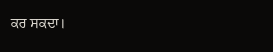ਕਰ ਸਕਦਾ।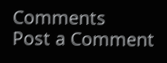Comments
Post a Comment